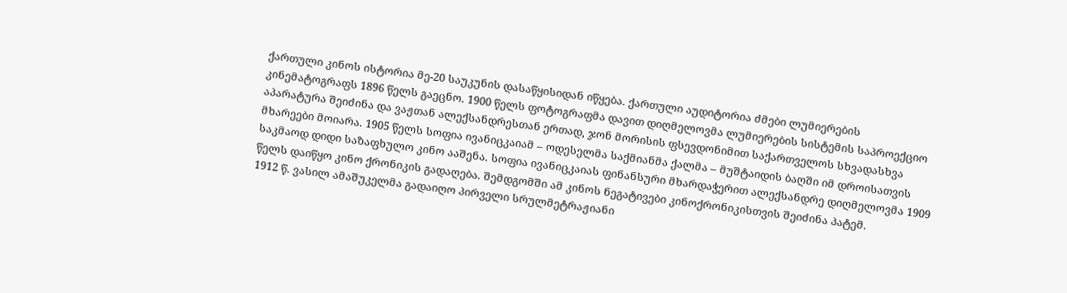ქართული კინოს ისტორია მე-20 საუკუნის დასაწყისიდან იწყება. ქართული აუდიტორია ძმები ლუმიერების კინემატოგრაფს 1896 წელს გაეცნო. 1900 წელს ფოტოგრაფმა დავით დიღმელოვმა ლუმიერების სისტემის საპროექციო აპარატურა შეიძინა და ვაჟთან ალექსანდრესთან ერთად, ჯონ მორისის ფსევდონიმით საქართველოს სხვადასხვა მხარეები მოიარა. 1905 წელს სოფია ივანიცკაიამ – ოდესელმა საქმიანმა ქალმა – მუშტაიდის ბაღში იმ დროისათვის საკმაოდ დიდი საზაფხულო კინო ააშენა. სოფია ივანიცკაიას ფინანსური მხარდაჭერით ალექსანდრე დიღმელოვმა 1909 წელს დაიწყო კინო ქრონიკის გადაღება. შემდგომში ამ კინოს ნეგატივები კინოქრონიკისთვის შეიძინა პატემ.
1912 წ. ვასილ ამაშუკელმა გადაიღო პირველი სრულმეტრაჟიანი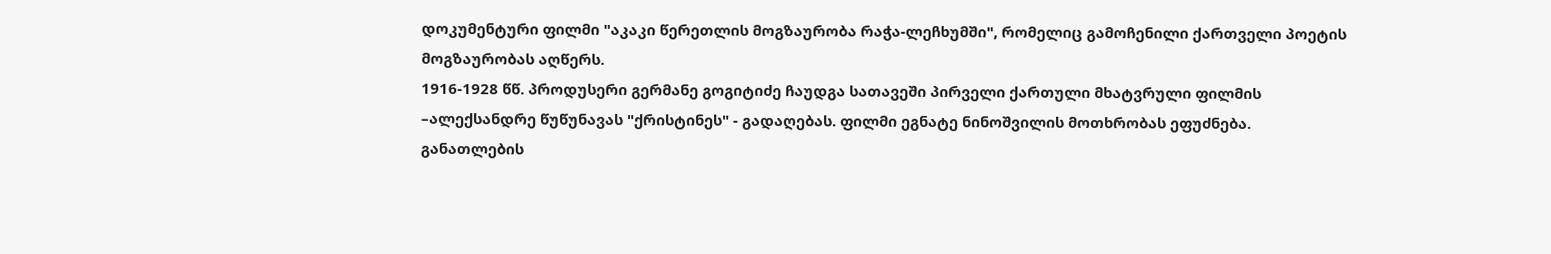დოკუმენტური ფილმი "აკაკი წერეთლის მოგზაურობა რაჭა-ლეჩხუმში", რომელიც გამოჩენილი ქართველი პოეტის მოგზაურობას აღწერს.
1916-1928 წწ. პროდუსერი გერმანე გოგიტიძე ჩაუდგა სათავეში პირველი ქართული მხატვრული ფილმის –ალექსანდრე წუწუნავას "ქრისტინეს" - გადაღებას. ფილმი ეგნატე ნინოშვილის მოთხრობას ეფუძნება.
განათლების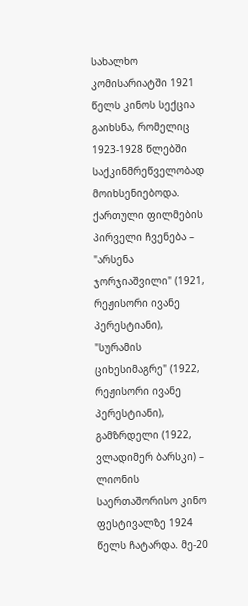სახალხო კომისარიატში 1921 წელს კინოს სექცია გაიხსნა, რომელიც 1923-1928 წლებში საქკინმრეწველობად მოიხსენიებოდა. ქართული ფილმების პირველი ჩვენება – "არსენა ჯორჯიაშვილი" (1921, რეჟისორი ივანე პერესტიანი), "სურამის ციხესიმაგრე" (1922, რეჟისორი ივანე პერესტიანი), გამზრდელი (1922, ვლადიმერ ბარსკი) – ლიონის საერთაშორისო კინო ფესტივალზე 1924 წელს ჩატარდა. მე-20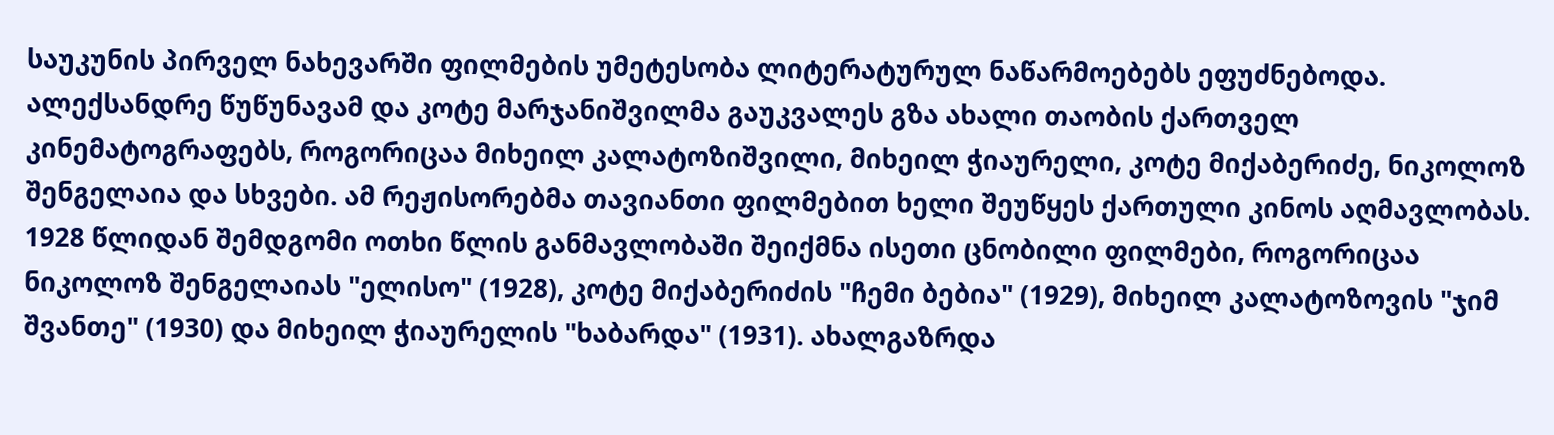საუკუნის პირველ ნახევარში ფილმების უმეტესობა ლიტერატურულ ნაწარმოებებს ეფუძნებოდა. ალექსანდრე წუწუნავამ და კოტე მარჯანიშვილმა გაუკვალეს გზა ახალი თაობის ქართველ კინემატოგრაფებს, როგორიცაა მიხეილ კალატოზიშვილი, მიხეილ ჭიაურელი, კოტე მიქაბერიძე, ნიკოლოზ შენგელაია და სხვები. ამ რეჟისორებმა თავიანთი ფილმებით ხელი შეუწყეს ქართული კინოს აღმავლობას. 1928 წლიდან შემდგომი ოთხი წლის განმავლობაში შეიქმნა ისეთი ცნობილი ფილმები, როგორიცაა ნიკოლოზ შენგელაიას "ელისო" (1928), კოტე მიქაბერიძის "ჩემი ბებია" (1929), მიხეილ კალატოზოვის "ჯიმ შვანთე" (1930) და მიხეილ ჭიაურელის "ხაბარდა" (1931). ახალგაზრდა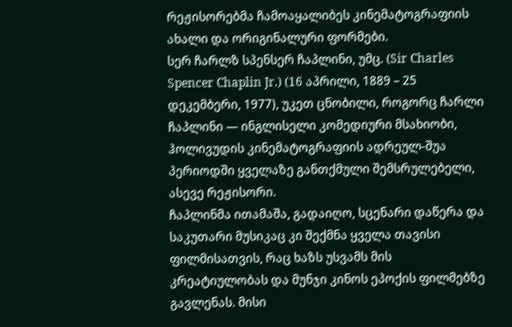რეჟისორებმა ჩამოაყალიბეს კინემატოგრაფიის ახალი და ორიგინალური ფორმები.
სერ ჩარლზ სპენსერ ჩაპლინი, უმც. (Sir Charles Spencer Chaplin Jr.) (16 აპრილი, 1889 – 25 დეკემბერი, 1977), უკეთ ცნობილი, როგორც ჩარლი ჩაპლინი — ინგლისელი კომედიური მსახიობი, ჰოლივუდის კინემატოგრაფიის ადრეულ-შუა პერიოდში ყველაზე განთქმული შემსრულებელი, ასევე რეჟისორი.
ჩაპლინმა ითამაშა, გადაიღო, სცენარი დაწერა და საკუთარი მუსიკაც კი შექმნა ყველა თავისი ფილმისათვის, რაც ხაზს უსვამს მის კრეატიულობას და მუნჯი კინოს ეპოქის ფილმებზე გავლენას. მისი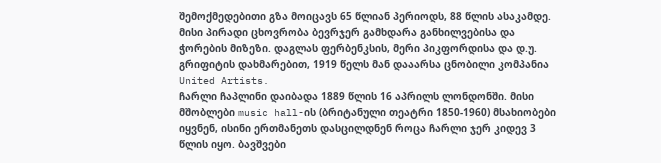შემოქმედებითი გზა მოიცავს 65 წლიან პერიოდს, 88 წლის ასაკამდე. მისი პირადი ცხოვრობა ბევრჯერ გამხდარა განხილვებისა და ჭორების მიზეზი. დაგლას ფერბენკსის, მერი პიკფორდისა და დ.უ. გრიფიტის დახმარებით, 1919 წელს მან დააარსა ცნობილი კომპანია United Artists.
ჩარლი ჩაპლინი დაიბადა 1889 წლის 16 აპრილს ლონდონში. მისი მშობლები music hall-ის (ბრიტანული თეატრი 1850-1960) მსახიობები იყვნენ, ისინი ერთმანეთს დასცილდნენ როცა ჩარლი ჯერ კიდევ 3 წლის იყო. ბავშვები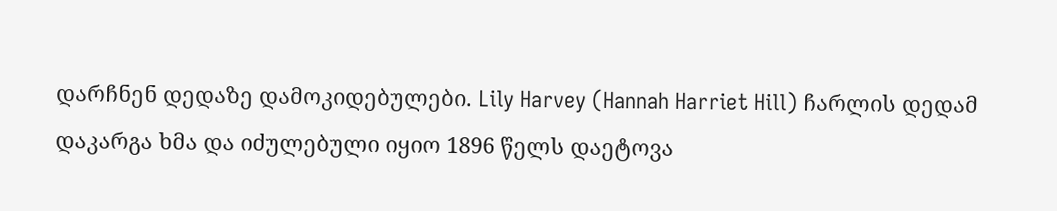დარჩნენ დედაზე დამოკიდებულები. Lily Harvey (Hannah Harriet Hill) ჩარლის დედამ დაკარგა ხმა და იძულებული იყიო 1896 წელს დაეტოვა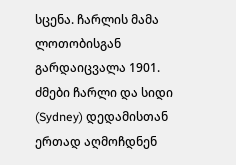სცენა. ჩარლის მამა ლოთობისგან გარდაიცვალა 1901. ძმები ჩარლი და სიდი (Sydney) დედამისთან ერთად აღმოჩდნენ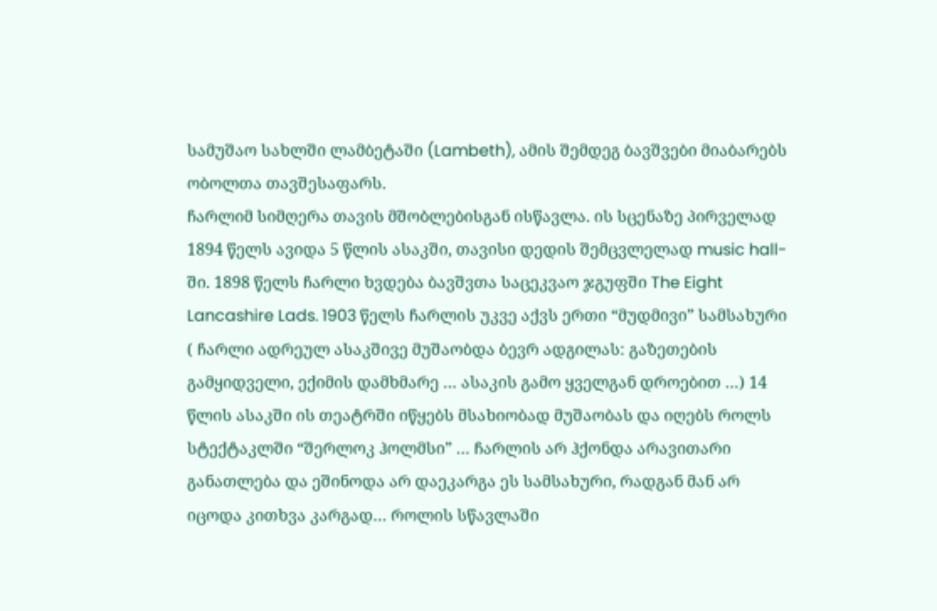სამუშაო სახლში ლამბეტაში (Lambeth), ამის შემდეგ ბავშვები მიაბარებს ობოლთა თავშესაფარს.
ჩარლიმ სიმღერა თავის მშობლებისგან ისწავლა. ის სცენაზე პირველად 1894 წელს ავიდა 5 წლის ასაკში, თავისი დედის შემცვლელად music hall-ში. 1898 წელს ჩარლი ხვდება ბავშვთა საცეკვაო ჯგუფში The Eight Lancashire Lads. 1903 წელს ჩარლის უკვე აქვს ერთი “მუდმივი” სამსახური ( ჩარლი ადრეულ ასაკშივე მუშაობდა ბევრ ადგილას: გაზეთების გამყიდველი, ექიმის დამხმარე … ასაკის გამო ყველგან დროებით …) 14 წლის ასაკში ის თეატრში იწყებს მსახიობად მუშაობას და იღებს როლს სტექტაკლში “შერლოკ ჰოლმსი” … ჩარლის არ ჰქონდა არავითარი განათლება და ეშინოდა არ დაეკარგა ეს სამსახური, რადგან მან არ იცოდა კითხვა კარგად… როლის სწავლაში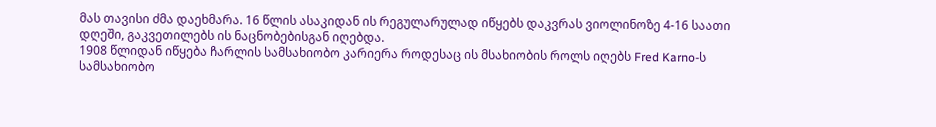მას თავისი ძმა დაეხმარა. 16 წლის ასაკიდან ის რეგულარულად იწყებს დაკვრას ვიოლინოზე 4-16 საათი დღეში, გაკვეთილებს ის ნაცნობებისგან იღებდა.
1908 წლიდან იწყება ჩარლის სამსახიობო კარიერა როდესაც ის მსახიობის როლს იღებს Fred Karno-ს სამსახიობო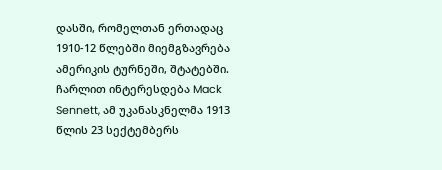დასში, რომელთან ერთადაც 1910-12 წლებში მიემგზავრება ამერიკის ტურნეში, შტატებში. ჩარლით ინტერესდება Mack Sennett, ამ უკანასკნელმა 1913 წლის 23 სექტემბერს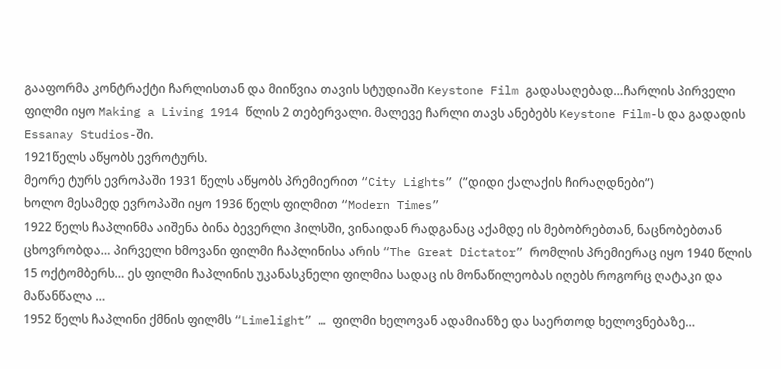გააფორმა კონტრაქტი ჩარლისთან და მიიწვია თავის სტუდიაში Keystone Film გადასაღებად…ჩარლის პირველი ფილმი იყო Making a Living 1914 წლის 2 თებერვალი. მალევე ჩარლი თავს ანებებს Keystone Film-ს და გადადის Essanay Studios-ში.
1921წელს აწყობს ევროტურს.
მეორე ტურს ევროპაში 1931 წელს აწყობს პრემიერით “City Lights” (”დიდი ქალაქის ჩირაღდნები”)
ხოლო მესამედ ევროპაში იყო 1936 წელს ფილმით “Modern Times”
1922 წელს ჩაპლინმა აიშენა ბინა ბევერლი ჰილსში, ვინაიდან რადგანაც აქამდე ის მებობრებთან, ნაცნობებთან ცხოვრობდა… პირველი ხმოვანი ფილმი ჩაპლინისა არის “The Great Dictator” რომლის პრემიერაც იყო 1940 წლის 15 ოქტომბერს… ეს ფილმი ჩაპლინის უკანასკნელი ფილმია სადაც ის მონაწილეობას იღებს როგორც ღატაკი და მაწანწალა …
1952 წელს ჩაპლინი ქმნის ფილმს “Limelight” … ფილმი ხელოვან ადამიანზე და საერთოდ ხელოვნებაზე…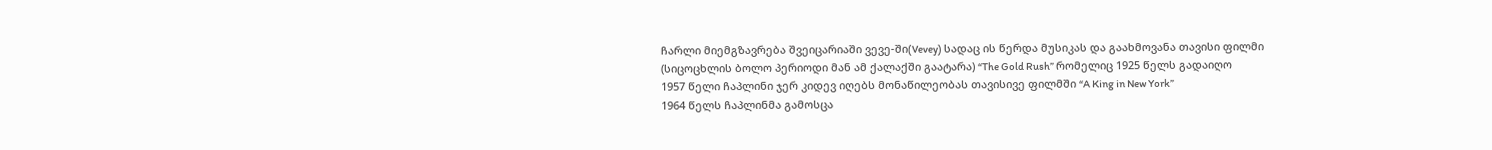ჩარლი მიემგზავრება შვეიცარიაში ვევე-ში(Vevey) სადაც ის წერდა მუსიკას და გაახმოვანა თავისი ფილმი (სიცოცხლის ბოლო პერიოდი მან ამ ქალაქში გაატარა) “The Gold Rush” რომელიც 1925 წელს გადაიღო
1957 წელი ჩაპლინი ჯერ კიდევ იღებს მონაწილეობას თავისივე ფილმში “A King in New York”
1964 წელს ჩაპლინმა გამოსცა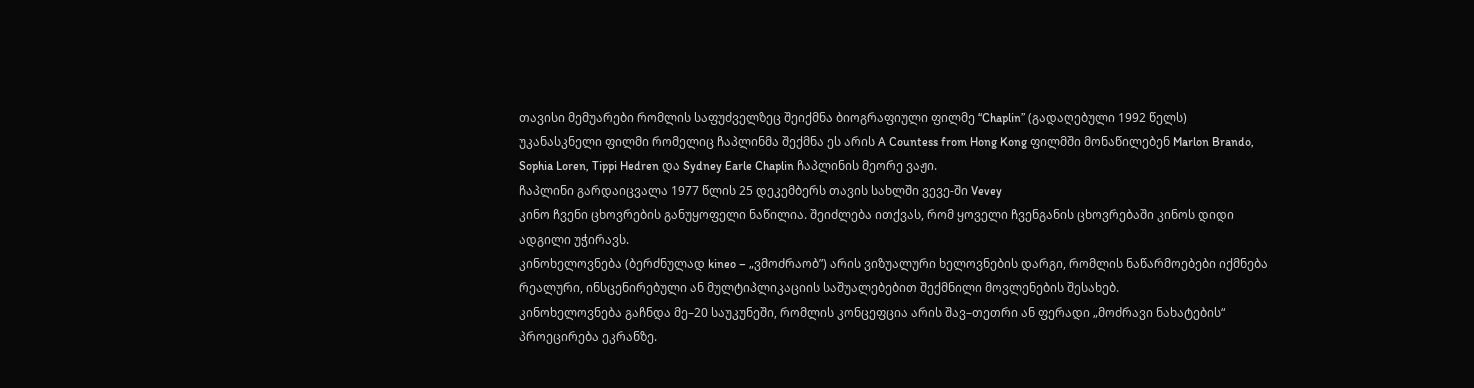თავისი მემუარები რომლის საფუძველზეც შეიქმნა ბიოგრაფიული ფილმე “Chaplin” (გადაღებული 1992 წელს)
უკანასკნელი ფილმი რომელიც ჩაპლინმა შექმნა ეს არის A Countess from Hong Kong ფილმში მონაწილებენ Marlon Brando, Sophia Loren, Tippi Hedren და Sydney Earle Chaplin ჩაპლინის მეორე ვაჟი.
ჩაპლინი გარდაიცვალა 1977 წლის 25 დეკემბერს თავის სახლში ვევე-ში Vevey
კინო ჩვენი ცხოვრების განუყოფელი ნაწილია. შეიძლება ითქვას, რომ ყოველი ჩვენგანის ცხოვრებაში კინოს დიდი ადგილი უჭირავს.
კინოხელოვნება (ბერძნულად kineo – „ვმოძრაობ”) არის ვიზუალური ხელოვნების დარგი, რომლის ნაწარმოებები იქმნება რეალური, ინსცენირებული ან მულტიპლიკაციის საშუალებებით შექმნილი მოვლენების შესახებ.
კინოხელოვნება გაჩნდა მე–20 საუკუნეში, რომლის კონცეფცია არის შავ–თეთრი ან ფერადი „მოძრავი ნახატების“ პროეცირება ეკრანზე.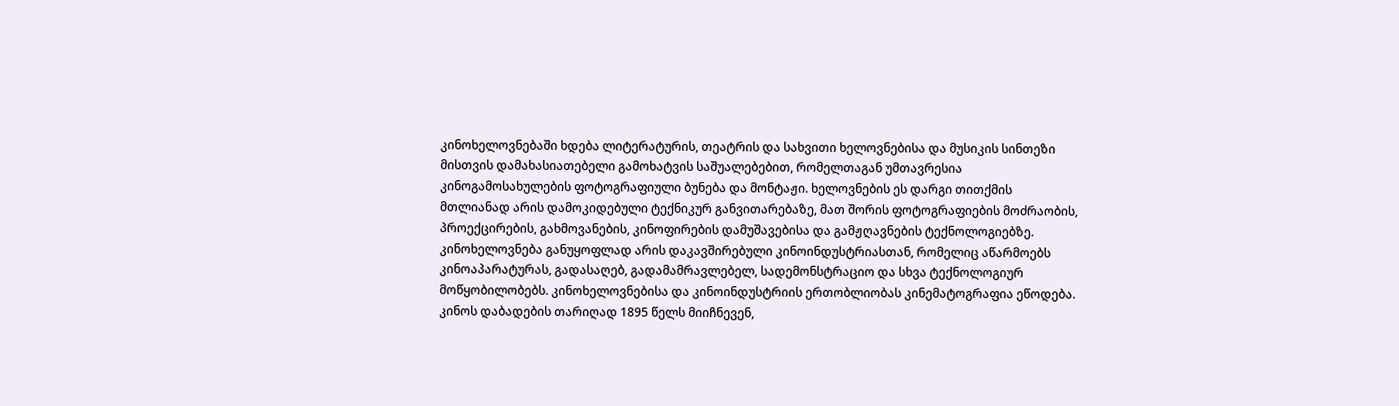კინოხელოვნებაში ხდება ლიტერატურის, თეატრის და სახვითი ხელოვნებისა და მუსიკის სინთეზი მისთვის დამახასიათებელი გამოხატვის საშუალებებით, რომელთაგან უმთავრესია კინოგამოსახულების ფოტოგრაფიული ბუნება და მონტაჟი. ხელოვნების ეს დარგი თითქმის მთლიანად არის დამოკიდებული ტექნიკურ განვითარებაზე, მათ შორის ფოტოგრაფიების მოძრაობის, პროექცირების, გახმოვანების, კინოფირების დამუშავებისა და გამჟღავნების ტექნოლოგიებზე.
კინოხელოვნება განუყოფლად არის დაკავშირებული კინოინდუსტრიასთან, რომელიც აწარმოებს კინოაპარატურას, გადასაღებ, გადამამრავლებელ, სადემონსტრაციო და სხვა ტექნოლოგიურ მოწყობილობებს. კინოხელოვნებისა და კინოინდუსტრიის ერთობლიობას კინემატოგრაფია ეწოდება.
კინოს დაბადების თარიღად 1895 წელს მიიჩნევენ,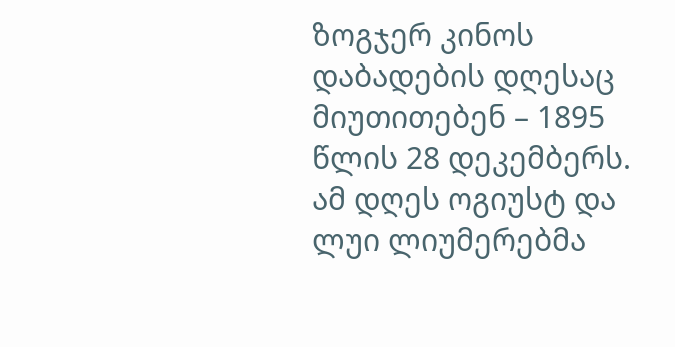ზოგჯერ კინოს დაბადების დღესაც მიუთითებენ – 1895 წლის 28 დეკემბერს. ამ დღეს ოგიუსტ და ლუი ლიუმერებმა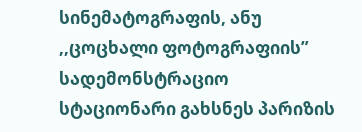სინემატოგრაფის, ანუ ,,ცოცხალი ფოტოგრაფიის” სადემონსტრაციო სტაციონარი გახსნეს პარიზის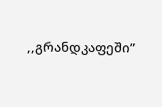,,გრანდკაფეში”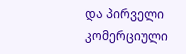და პირველი კომერციული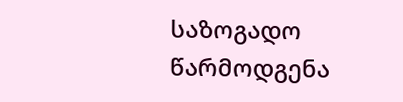საზოგადო წარმოდგენა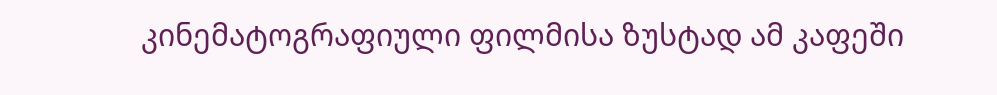კინემატოგრაფიული ფილმისა ზუსტად ამ კაფეში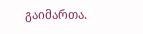გაიმართა.